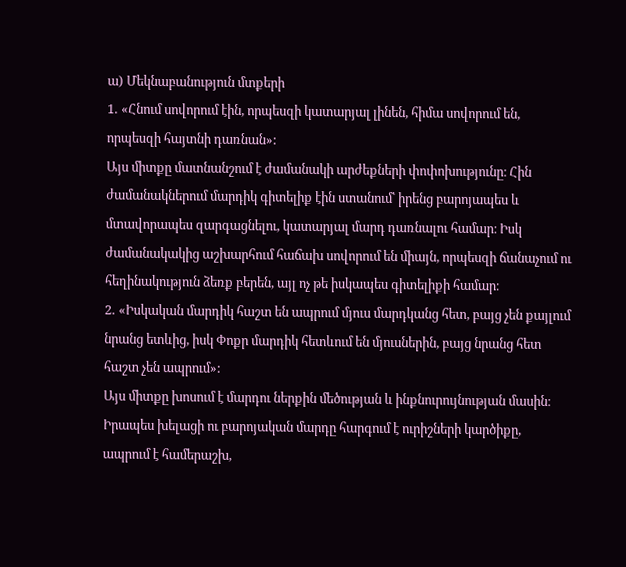ա) Մեկնաբանություն մտքերի
1․ «Հնում սովորում էին, որպեսզի կատարյալ լինեն, հիմա սովորում են, որպեսզի հայտնի դառնան»:
Այս միտքը մատնանշում է ժամանակի արժեքների փոփոխությունը։ Հին ժամանակներում մարդիկ գիտելիք էին ստանում՝ իրենց բարոյապես և մտավորապես զարգացնելու, կատարյալ մարդ դառնալու համար։ Իսկ ժամանակակից աշխարհում հաճախ սովորում են միայն, որպեսզի ճանաչում ու հեղինակություն ձեռք բերեն, այլ ոչ թե իսկապես գիտելիքի համար։
2․ «Իսկական մարդիկ հաշտ են ապրում մյուս մարդկանց հետ, բայց չեն քայլում նրանց ետևից, իսկ Փոքր մարդիկ հետևում են մյուսներին, բայց նրանց հետ հաշտ չեն ապրում»:
Այս միտքը խոսում է մարդու ներքին մեծության և ինքնուրույնության մասին։ Իրապես խելացի ու բարոյական մարդը հարգում է ուրիշների կարծիքը, ապրում է համերաշխ,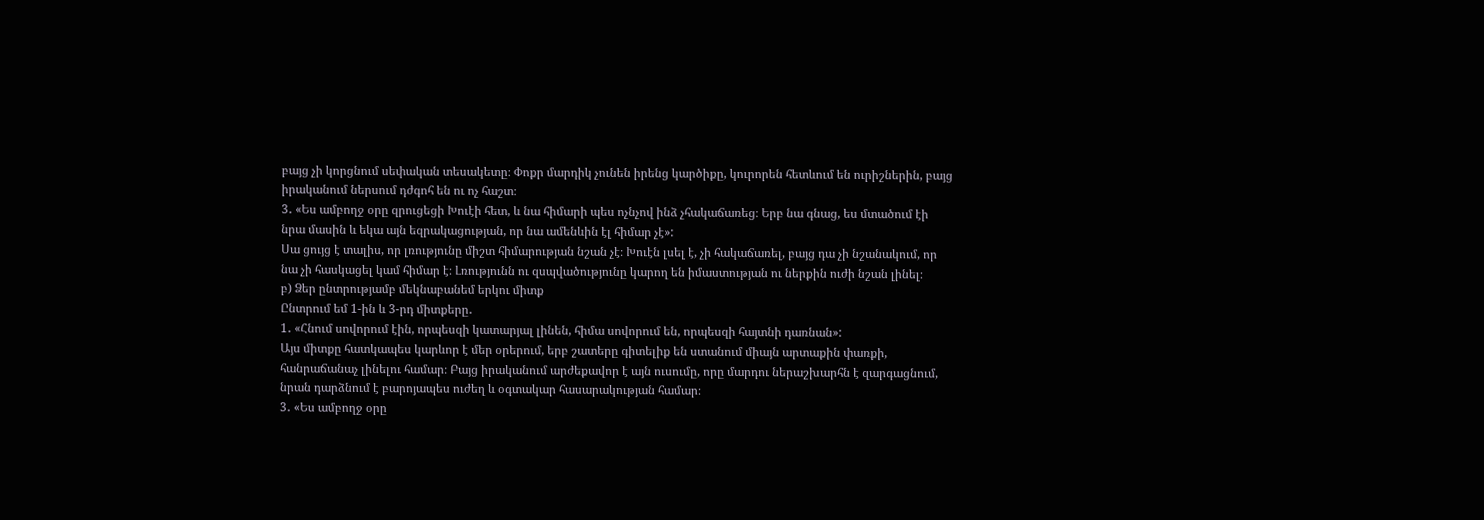բայց չի կորցնում սեփական տեսակետը։ Փոքր մարդիկ չունեն իրենց կարծիքը, կուրորեն հետևում են ուրիշներին, բայց իրականում ներսում դժգոհ են ու ոչ հաշտ։
3․ «Ես ամբողջ օրը զրուցեցի Խուէի հետ, և նա հիմարի պես ոչնչով ինձ չհակաճառեց։ Երբ նա գնաց, ես մտածում էի նրա մասին և եկա այն եզրակացության, որ նա ամենևին էլ հիմար չէ»:
Սա ցույց է տալիս, որ լռությունը միշտ հիմարության նշան չէ։ Խուէն լսել է, չի հակաճառել, բայց դա չի նշանակում, որ նա չի հասկացել կամ հիմար է։ Լռությունն ու զսպվածությունը կարող են իմաստության ու ներքին ուժի նշան լինել։
բ) Ձեր ընտրությամբ մեկնաբանեմ երկու միտք
Ընտրում եմ 1-ին և 3-րդ միտքերը․
1․ «Հնում սովորում էին, որպեսզի կատարյալ լինեն, հիմա սովորում են, որպեսզի հայտնի դառնան»:
Այս միտքը հատկապես կարևոր է մեր օրերում, երբ շատերը գիտելիք են ստանում միայն արտաքին փառքի, հանրաճանաչ լինելու համար։ Բայց իրականում արժեքավոր է այն ուսումը, որը մարդու ներաշխարհն է զարգացնում, նրան դարձնում է բարոյապես ուժեղ և օգտակար հասարակության համար։
3․ «Ես ամբողջ օրը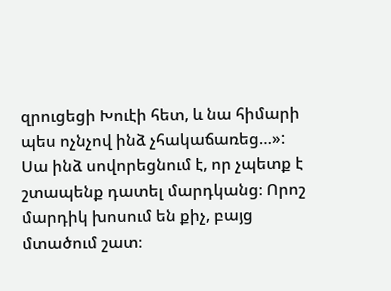զրուցեցի Խուէի հետ, և նա հիմարի պես ոչնչով ինձ չհակաճառեց…»:
Սա ինձ սովորեցնում է, որ չպետք է շտապենք դատել մարդկանց։ Որոշ մարդիկ խոսում են քիչ, բայց մտածում շատ։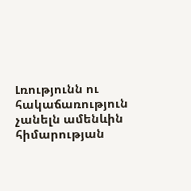Լռությունն ու հակաճառություն չանելն ամենևին հիմարության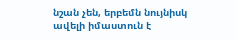նշան չեն, երբեմն նույնիսկ ավելի իմաստուն է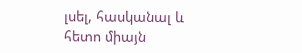լսել, հասկանալ և հետո միայն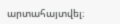արտահայտվել։